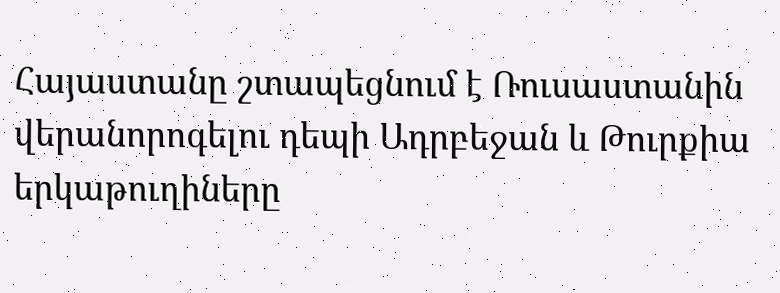Հայաստանը շտապեցնում է Ռուսաստանին վերանորոգելու դեպի Ադրբեջան և Թուրքիա երկաթուղիները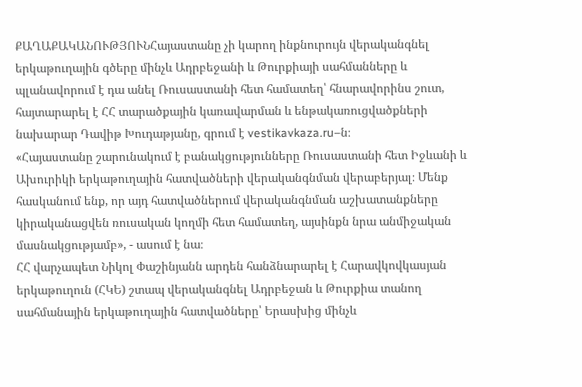ՔԱՂԱՔԱԿԱՆՈՒԹՅՈՒՆՀայաստանը չի կարող ինքնուրույն վերականգնել երկաթուղային գծերը մինչև Ադրբեջանի և Թուրքիայի սահմանները և պլանավորում է դա անել Ռուսաստանի հետ համատեղ՝ հնարավորինս շուտ, հայտարարել է ՀՀ տարածքային կառավարման և ենթակառուցվածքների նախարար Դավիթ Խուդաթյանը, գրում է vestikavkaza.ru–ն։
«Հայաստանը շարունակում է բանակցությունները Ռուսաստանի հետ Իջևանի և Ախուրիկի երկաթուղային հատվածների վերականգնման վերաբերյալ։ Մենք հասկանում ենք, որ այդ հատվածներում վերականգնման աշխատանքները կիրականացվեն ռուսական կողմի հետ համատեղ, այսինքն նրա անմիջական մասնակցությամբ», - ասում է նա։
ՀՀ վարչապետ Նիկոլ Փաշինյանն արդեն հանձնարարել է Հարավկովկասյան երկաթուղուն (ՀԿԵ) շտապ վերականգնել Ադրբեջան և Թուրքիա տանող սահմանային երկաթուղային հատվածները՝ Երասխից մինչև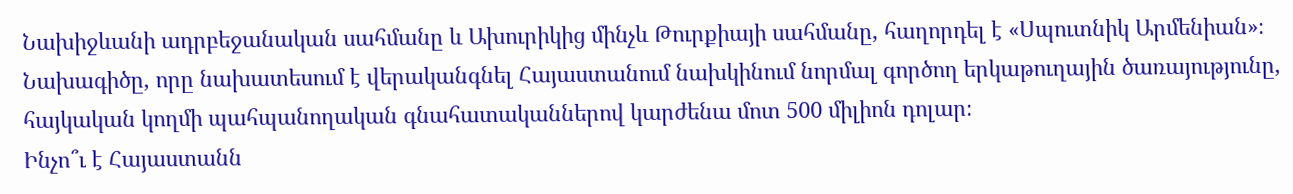Նախիջևանի ադրբեջանական սահմանը և Ախուրիկից մինչև Թուրքիայի սահմանը, հաղորդել է «Սպուտնիկ Արմենիան»։ Նախագիծը, որը նախատեսում է վերականգնել Հայաստանում նախկինում նորմալ գործող երկաթուղային ծառայությունը, հայկական կողմի պահպանողական գնահատականներով կարժենա մոտ 500 միլիոն դոլար։
Ինչո՞ւ է Հայաստանն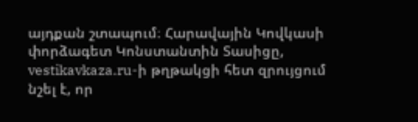այդքան շտապում։ Հարավային Կովկասի փորձագետ Կոնստանտին Տասիցը, vestikavkaza.ru-ի թղթակցի հետ զրույցում նշել է, որ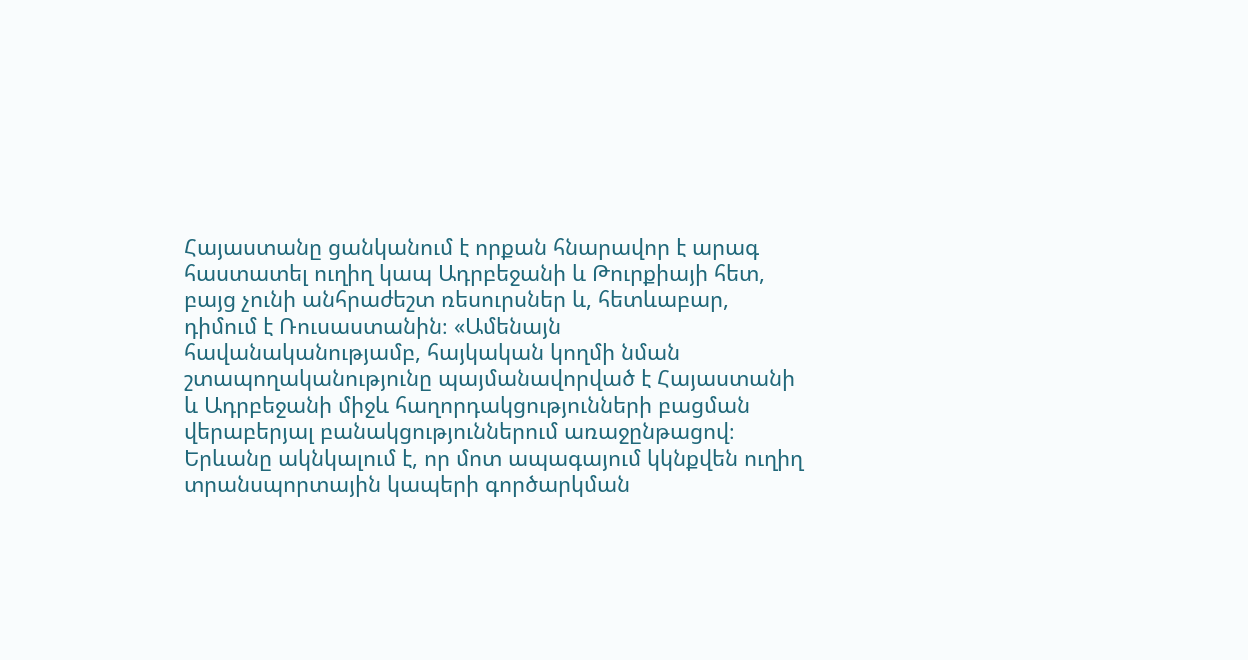Հայաստանը ցանկանում է որքան հնարավոր է արագ հաստատել ուղիղ կապ Ադրբեջանի և Թուրքիայի հետ, բայց չունի անհրաժեշտ ռեսուրսներ և, հետևաբար, դիմում է Ռուսաստանին։ «Ամենայն հավանականությամբ, հայկական կողմի նման շտապողականությունը պայմանավորված է Հայաստանի և Ադրբեջանի միջև հաղորդակցությունների բացման վերաբերյալ բանակցություններում առաջընթացով։ Երևանը ակնկալում է, որ մոտ ապագայում կկնքվեն ուղիղ տրանսպորտային կապերի գործարկման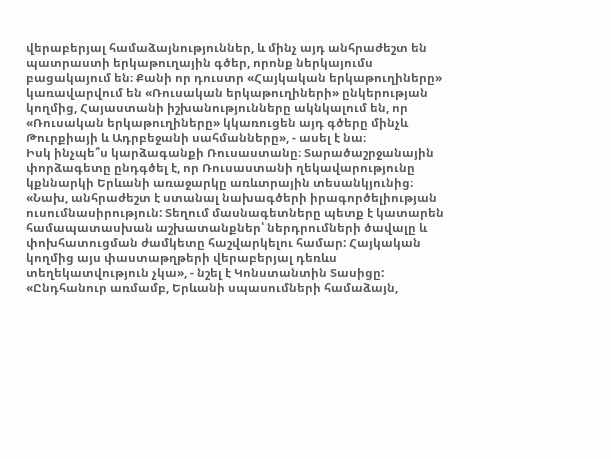վերաբերյալ համաձայնություններ, և մինչ այդ անհրաժեշտ են պատրաստի երկաթուղային գծեր, որոնք ներկայումս բացակայում են։ Քանի որ դուստր «Հայկական երկաթուղիները» կառավարվում են «Ռուսական երկաթուղիների» ընկերության կողմից, Հայաստանի իշխանությունները ակնկալում են, որ «Ռուսական երկաթուղիները» կկառուցեն այդ գծերը մինչև Թուրքիայի և Ադրբեջանի սահմանները», - ասել է նա։
Իսկ ինչպե՞ս կարձագանքի Ռուսաստանը։ Տարածաշրջանային փորձագետը ընդգծել է, որ Ռուսաստանի ղեկավարությունը կքննարկի Երևանի առաջարկը առևտրային տեսանկյունից։ «Նախ, անհրաժեշտ է ստանալ նախագծերի իրագործելիության ուսումնասիրություն: Տեղում մասնագետները պետք է կատարեն համապատասխան աշխատանքներ՝ ներդրումների ծավալը և փոխհատուցման ժամկետը հաշվարկելու համար: Հայկական կողմից այս փաստաթղթերի վերաբերյալ դեռևս տեղեկատվություն չկա», - նշել է Կոնստանտին Տասիցը:
«Ընդհանուր առմամբ, Երևանի սպասումների համաձայն,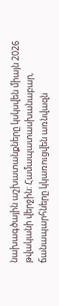նախագծային աշխատանքները կսկսվեն միայն 2026 թվականի վերջին: Համապատասխանաբար, ճանապարհները կկառուցվեն առնվազն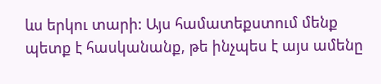ևս երկու տարի: Այս համատեքստում մենք պետք է հասկանանք, թե ինչպես է այս ամենը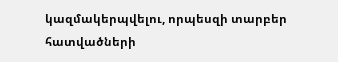կազմակերպվելու, որպեսզի տարբեր հատվածների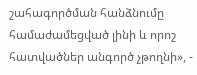շահագործման հանձնումը համաժամեցված լինի և որոշ հատվածներ անգործ չթողնի», -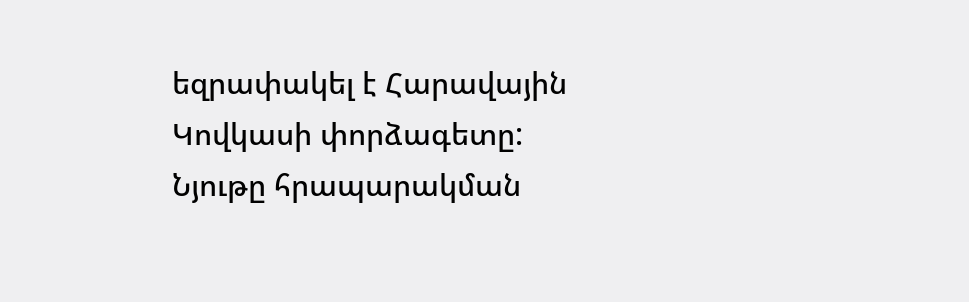եզրափակել է Հարավային Կովկասի փորձագետը:
Նյութը հրապարակման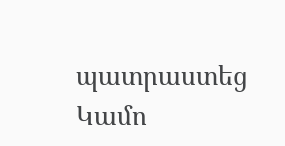պատրաստեց Կամո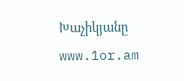Խաչիկյանը
www.1or.am